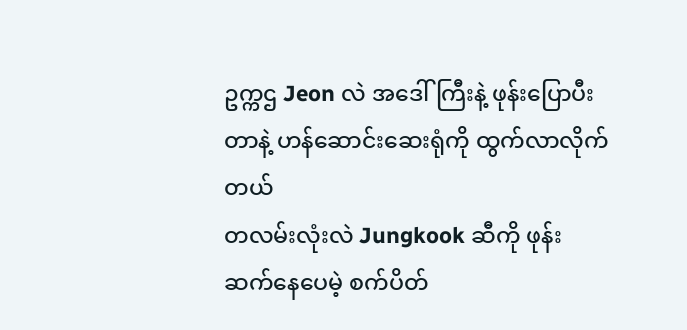ဥက္ကဌ Jeon လဲ အဒေါ်ကြီးနဲ့ ဖုန်းပြောပီးတာနဲ့ ဟန်ဆောင်းဆေးရုံကို ထွက်လာလိုက်တယ်
တလမ်းလုံးလဲ Jungkook ဆီကို ဖုန်းဆက်နေပေမဲ့ စက်ပိတ်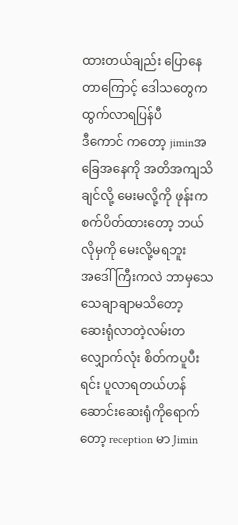ထားတယ်ချည်း ပြောနေတာကြောင့် ဒေါသတွေက ထွက်လာရပြန်ပီ
ဒီကောင် ကတော့ jiminအခြေအနေကို အတိအကျသိချင်လို့ မေးမလို့ကို ဖုန်းကစက်ပိတ်ထားတော့ ဘယ်လိုမှကို မေးလို့မရဘူး
အဒေါ်ကြီးကလဲ ဘာမှသေသေချာချာမသိတော့
ဆေးရုံလာတဲ့လမ်းတလျှောက်လုံး စိတ်ကပူပီးရင်း ပူလာရတယ်ဟန်ဆောင်းဆေးရုံကိုရောက်တော့ reception မာ Jimin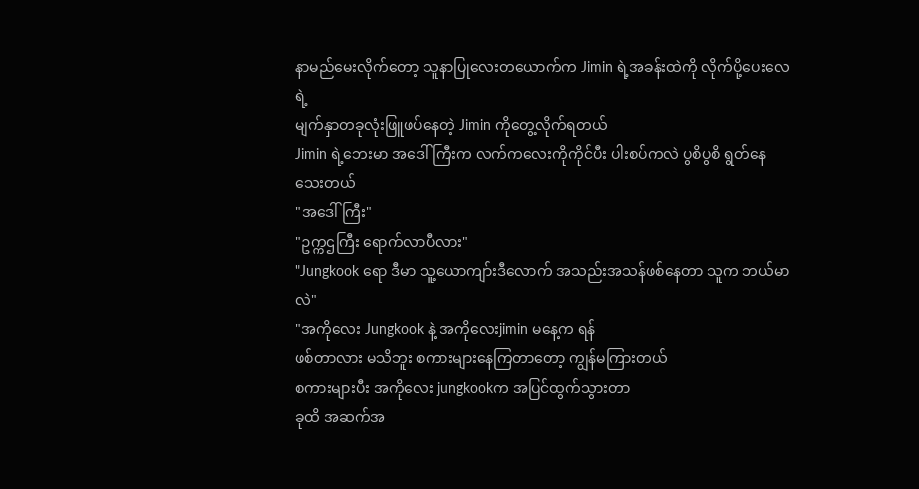နာမည်မေးလိုက်တော့ သူနာပြုလေးတယောက်က Jimin ရဲ့အခန်းထဲကို လိုက်ပို့ပေးလေရဲ့
မျက်နှာတခုလုံးဖြူဖပ်နေတဲ့ Jimin ကိုတွေ့လိုက်ရတယ်
Jimin ရဲ့ဘေးမာ အဒေါ်ကြီးက လက်ကလေးကိုကိုင်ပီး ပါးစပ်ကလဲ ပွစိပွစိ ရွတ်နေသေးတယ်
"အဒေါ်ကြီး"
"ဥက္ကဌကြီး ရောက်လာပီလား"
"Jungkook ရော ဒီမာ သူ့ယောကျာ်းဒီလောက် အသည်းအသန်ဖစ်နေတာ သူက ဘယ်မာလဲ"
"အကိုလေး Jungkook နဲ့ အကိုလေးjimin မနေ့က ရန်
ဖစ်တာလား မသိဘူး စကားများနေကြတာတော့ ကျွန်မကြားတယ်
စကားများပီး အကိုလေး jungkookက အပြင်ထွက်သွားတာ
ခုထိ အဆက်အ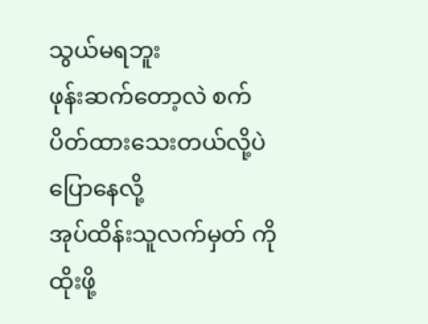သွယ်မရဘူး
ဖုန်းဆက်တော့လဲ စက်ပိတ်ထားသေးတယ်လို့ပဲ ပြောနေလို့
အုပ်ထိန်းသူလက်မှတ် ကို ထိုးဖို့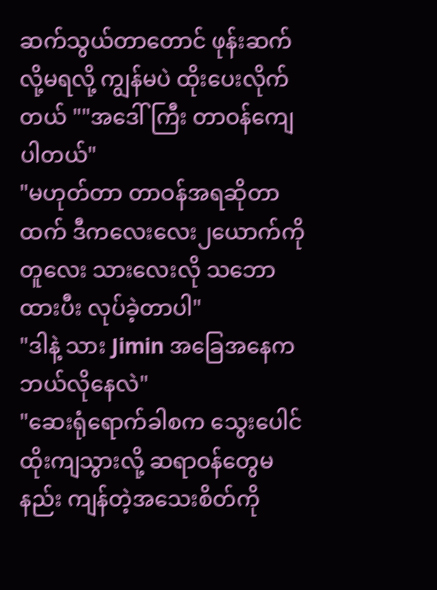ဆက်သွယ်တာတောင် ဖုန်းဆက်လို့မရလို့ ကျွန်မပဲ ထိုးပေးလိုက်တယ် ""အဒေါ်ကြီး တာဝန်ကျေပါတယ်"
"မဟုတ်တာ တာဝန်အရဆိုတာထက် ဒီကလေးလေး၂ယောက်ကို တူလေး သားလေးလို သဘောထားပီး လုပ်ခဲ့တာပါ"
"ဒါနဲ့ သား Jimin အခြေအနေက ဘယ်လိုနေလဲ"
"ဆေးရုံရောက်ခါစက သွေးပေါင်ထိုးကျသွားလို့ ဆရာဝန်တွေမနည်း ကျန်တဲ့အသေးစိတ်ကို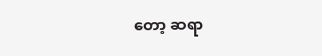တော့ ဆရာ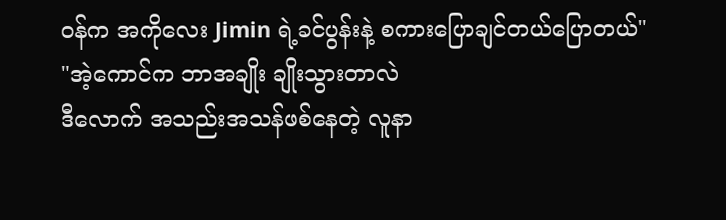ဝန်က အကိုလေး Jimin ရဲ့ခင်ပွန်းနဲ့ စကားပြောချင်တယ်ပြောတယ်"
"အဲ့ကောင်က ဘာအချိုး ချိုးသွားတာလဲ
ဒီလောက် အသည်းအသန်ဖစ်နေတဲ့ လူနာ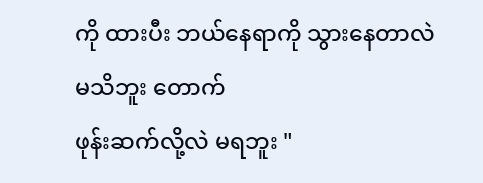ကို ထားပီး ဘယ်နေရာကို သွားနေတာလဲ မသိဘူး တောက်
ဖုန်းဆက်လို့လဲ မရဘူး "